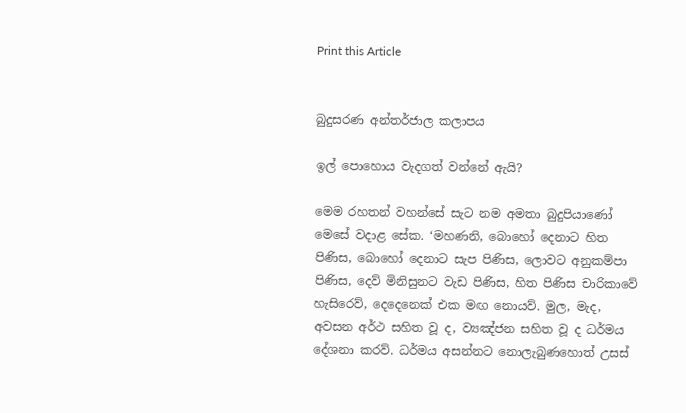Print this Article


බුදුසරණ අන්තර්ජාල කලාපය

ඉල් පොහොය වැදගත් වන්නේ ඇයි?

මෙම රහතන් වහන්සේ සැට නම අමතා බුදුපියාණෝ මෙසේ වදාළ සේක. ‘මහණනි, බොහෝ දෙනාට හිත පිණිස, බොහෝ දෙනාට සැප පිණිස, ලොවට අනුකම්පා පිණිස, දෙව් මිනිසුනට වැඩ පිණිස, හිත පිණිස චාරිකාවේ හැසිරෙව්, දෙදෙනෙක් එක මඟ නොයව්. මුල, මැද, අවසන අර්ථ සහිත වූ ද, ව්‍යඤ්ජන සහිත වූ ද ධර්මය දේශනා කරව්. ධර්මය අසන්නට නොලැබුණහොත් උසස්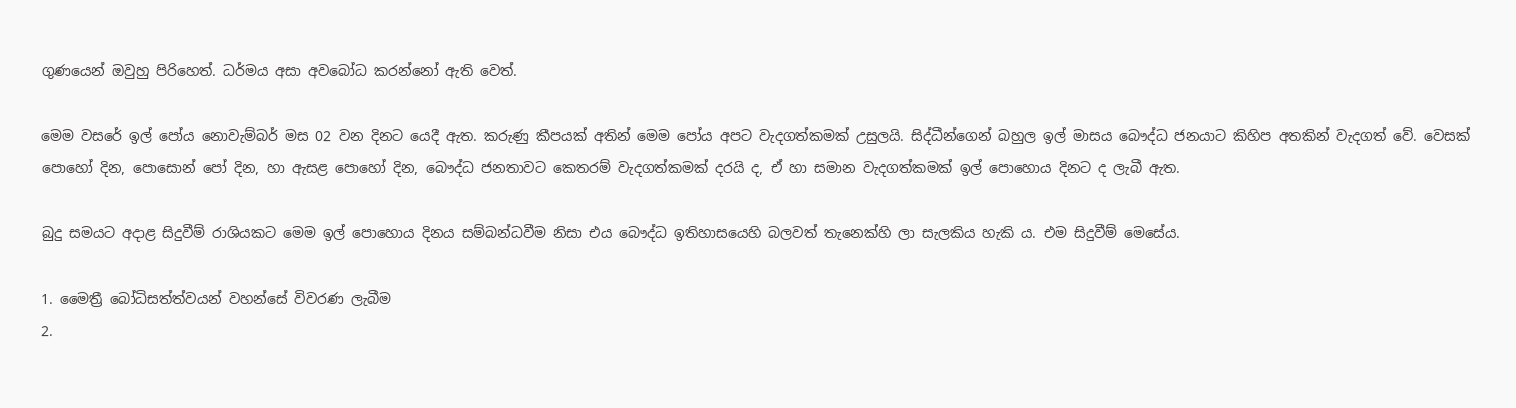ගුණයෙන් ඔවුහු පිරිහෙත්. ධර්මය අසා අවබෝධ කරන්නෝ ඇති වෙත්.

මෙම වසරේ ඉල් පෝය නොවැම්බර් මස 02 වන දිනට යෙදී ඇත. කරුණු කීපයක් අතින් මෙම පෝය අපට වැදගත්කමක් උසුලයි. සිද්ධීන්ගෙන් බහුල ඉල් මාසය බෞද්ධ ජනයාට කිහිප අතකින් වැදගත් වේ. වෙසක් පොහෝ දින, පොසොන් පෝ දින, හා ඇසළ පොහෝ දින, බෞද්ධ ජනතාවට කෙතරම් වැදගත්කමක් දරයි ද, ඒ හා සමාන වැදගත්කමක් ඉල් පොහොය දිනට ද ලැබී ඇත.

බුදු සමයට අදාළ සිදුවීම් රාශියකට මෙම ඉල් පොහොය දිනය සම්බන්ධවීම නිසා එය බෞද්ධ ඉතිහාසයෙහි බලවත් තැනෙක්හි ලා සැලකිය හැකි ය. එම සිදුවීම් මෙසේය.

1. මෛත්‍රී බෝධිසත්ත්වයන් වහන්සේ විවරණ ලැබීම
2.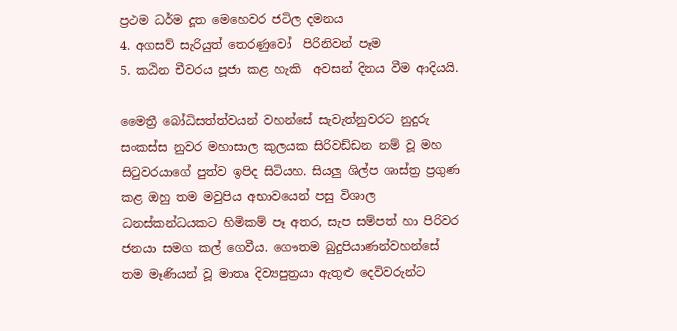ප්‍රථම ධර්ම දූත මෙහෙවර ජටිල දමනය
4. අගසව් සැරියුත් තෙරණුවෝ  පිරිනිවන් පෑම
5. කඨින චීවරය පූජා කළ හැකි  අවසන් දිනය වීම ආදියයි.

මෛත්‍රී බෝධිසත්ත්වයන් වහන්සේ සැවැත්නුවරට නුදුරු සංකස්ස නුවර මහාසාල කුලයක සිරිවඩ්ඩන නම් වූ මහ සිටුවරයාගේ පුත්ව ඉපිද සිටියහ. සියලු ශිල්ප ශාස්ත්‍ර ප්‍රගුණ කළ ඔහු තම මවුපිය අභාවයෙන් පසු විශාල ධනස්කන්ධයකට හිමිකම් පෑ අතර, සැප සම්පත් හා පිරිවර ජනයා සමග කල් ගෙවීය. ගෞතම බුදුපියාණන්වහන්සේ තම මෑණියන් වූ මාතෘ දිව්‍යපුත්‍රයා ඇතුළු දෙවිවරුන්ට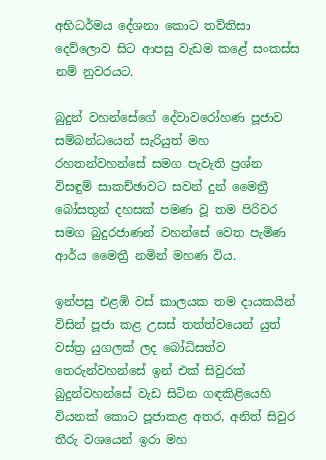අභිධර්මය දේශනා කොට තව්තිසා දෙව්ලොව සිට ආපසු වැඩම කළේ සංකස්ස නම් නුවරයට.

බුදුන් වහන්සේගේ දේවාවරෝහණ පූජාව සම්බන්ධයෙන් සැරියුත් මහ රහතන්වහන්සේ සමග පැවැති ප්‍රශ්න විසඳුම් සාකච්ඡාවට සවන් දුන් මෛත්‍රී බෝසතුන් දහසක් පමණ වූ තම පිරිවර සමග බුදුරජාණන් වහන්සේ වෙත පැමිණ ආර්ය මෛත්‍රී නමින් මහණ විය.

ඉන්පසු එළඹි වස් කාලයක තම දායකයින් විසින් පූජා කළ උසස් තත්ත්වයෙන් යුත් වස්ත්‍ර යුගලක් ලද බෝධිසත්ව තෙරුන්වහන්සේ ඉන් එක් සිවුරක් බුදුන්වහන්සේ වැඩ සිටින ගඳකිළියෙහි වියනක් කොට පූජාකළ අතර, අනිත් සිවුර තීරු වශයෙන් ඉරා මහ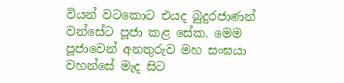වියන් වටකොට එයද බුදුරජාණන් වන්සේට පූජා කළ සේක. මෙම පූජාවෙන් අනතුරුව මහ සංඝයා වහන්සේ මැද සිට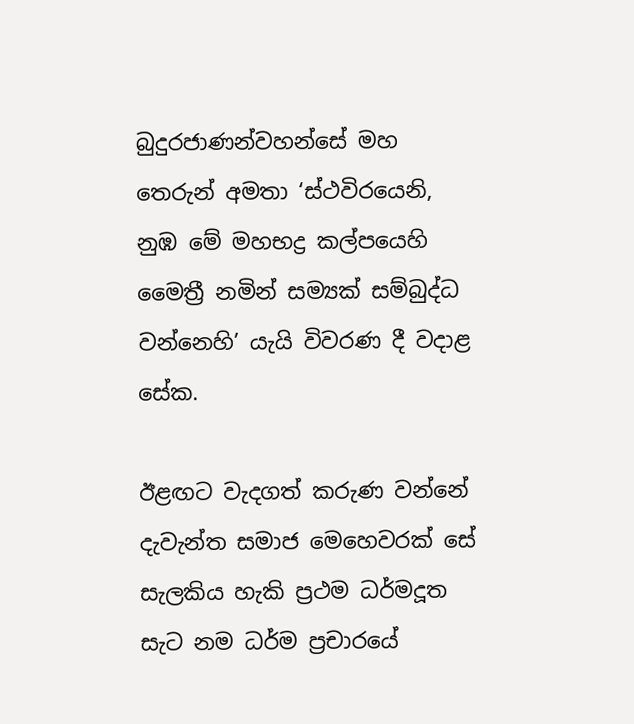බුදුරජාණන්වහන්සේ මහ තෙරුන් අමතා ‘ස්ථවිරයෙනි, නුඹ මේ මහභද්‍ර කල්පයෙහි මෛත්‍රී නමින් සම්‍යක් සම්බුද්ධ වන්නෙහි’ යැයි විවරණ දී වදාළ සේක.

ඊළඟට වැදගත් කරුණ වන්නේ දැවැන්ත සමාජ මෙහෙවරක් සේ සැලකිය හැකි ප්‍රථම ධර්මදූත සැට නම ධර්ම ප්‍රචාරයේ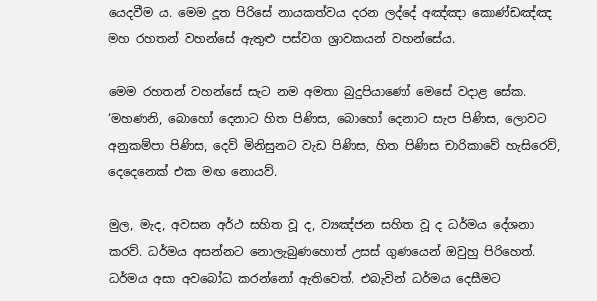යෙදවීම ය. මෙම දූත පිරිසේ නායකත්වය දරන ලද්දේ අඤ්ඤා කොණ්ඩඤ්ඤ මහ රහතන් වහන්සේ ඇතුළු පස්වග ශ්‍රාවකයන් වහන්සේය.

මෙම රහතන් වහන්සේ සැට නම අමතා බුදුපියාණෝ මෙසේ වදාළ සේක. ‘මහණනි, බොහෝ දෙනාට හිත පිණිස, බොහෝ දෙනාට සැප පිණිස, ලොවට අනුකම්පා පිණිස, දෙව් මිනිසුනට වැඩ පිණිස, හිත පිණිස චාරිකාවේ හැසිරෙව්, දෙදෙනෙක් එක මඟ නොයව්.

මුල, මැද, අවසන අර්ථ සහිත වූ ද, ව්‍යඤ්ජන සහිත වූ ද ධර්මය දේශනා කරව්. ධර්මය අසන්නට නොලැබුණහොත් උසස් ගුණයෙන් ඔවුහු පිරිහෙත්. ධර්මය අසා අවබෝධ කරන්නෝ ඇතිවෙත්. එබැවින් ධර්මය දෙසීමට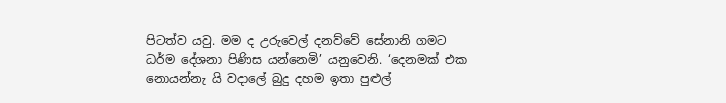පිටත්ව යවු. මම ද උරුවෙල් දනව්වේ සේනානි ගමට ධර්ම දේශනා පිණිස යන්නෙමි’ යනුවෙනි. ‘දෙනමක් එක නොයන්නැ යි වදාලේ බුදු දහම ඉතා පුළුල්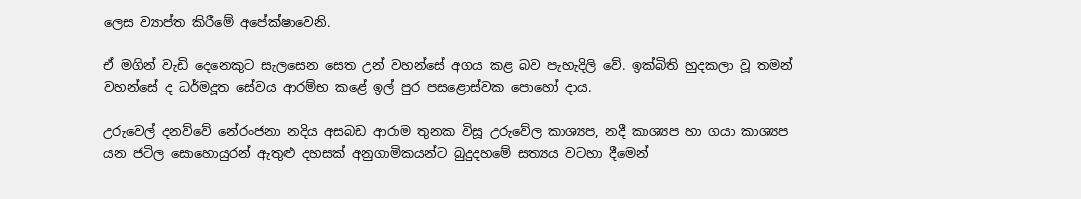ලෙස ව්‍යාප්ත කිරීමේ අපේක්ෂාවෙනි.

ඒ මගින් වැඩි දෙනෙකුට සැලසෙන සෙත උන් වහන්සේ අගය කළ බව පැහැදිලි වේ. ඉක්බිති හුදකලා වූ තමන් වහන්සේ ද ධර්මදූත සේවය ආරම්භ කළේ ඉල් පුර පසළොස්වක පොහෝ දාය.

උරුවෙල් දනව්වේ නේරංජනා නදිය අසබඩ ආරාම තුනක විසූ උරුවේල කාශ්‍යප, නදී කාශ්‍යප හා ගයා කාශ්‍යප යන ජටිල සොහොයුරන් ඇතුළු දහසක් අනුගාමිකයන්ට බුදුදහමේ සත්‍යය වටහා දීමෙන්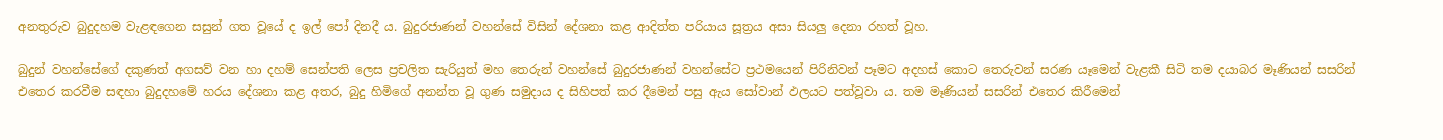අනතුරුව බුදුදහම වැළඳගෙන සසුන් ගත වූයේ ද ඉල් පෝ දිනදී ය. බුදුරජාණන් වහන්සේ විසින් දේශනා කළ ආදිත්ත පරියාය සූත්‍රය අසා සියලු දෙනා රහත් වූහ.

බුදුන් වහන්සේගේ දකුණත් අගසව් වන හා දහම් සෙන්පති ලෙස ප්‍රචලිත සැරියුත් මහ තෙරුන් වහන්සේ බුදුරජාණන් වහන්සේට ප්‍රථමයෙන් පිරිනිවන් පෑමට අදහස් කොට තෙරුවන් සරණ යෑමෙන් වැළකී සිටි තම දයාබර මෑණියන් සසරින් එතෙර කරවීම සඳහා බුදුදහමේ හරය දේශනා කළ අතර, බුදු හිමිගේ අනන්ත වූ ගුණ සමුදාය ද සිහිපත් කර දීමෙන් පසු ඇය සෝවාන් ඵලයට පත්වූවා ය. තම මෑණියන් සසරින් එතෙර කිරීමෙන්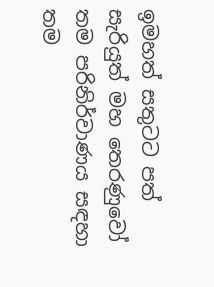ඉමහත් සතුටට පත් සැරියුත් මහ තෙරණුවෝ තම පරිනිර්වාණය සඳහා තම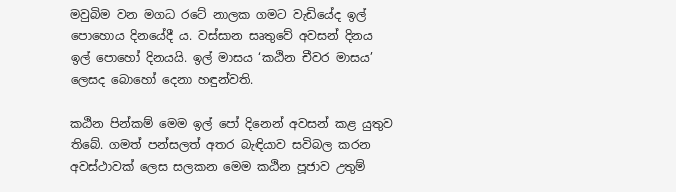මවුබිම වන මගධ රටේ නාලක ගමට වැඩියේද ඉල් පොහොය දිනයේදී ය. වස්සාන සෘතුවේ අවසන් දිනය ඉල් පොහෝ දිනයයි. ඉල් මාසය ‘කඨින චීවර මාසය’ ලෙසද බොහෝ දෙනා හඳුන්වති.

කඨින පින්කම් මෙම ඉල් පෝ දිනෙන් අවසන් කළ යුතුව තිබේ. ගමත් පන්සලත් අතර බැඳියාව සවිබල කරන අවස්ථාවක් ලෙස සලකන මෙම කඨින පූජාව උතුම්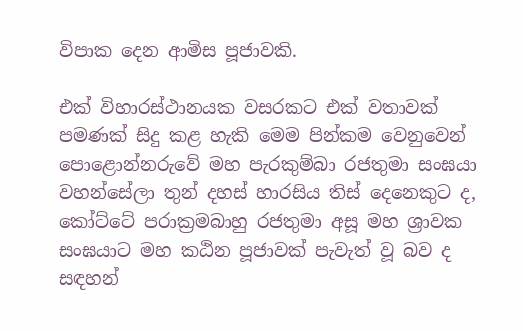විපාක දෙන ආමිස පූජාවකි.

එක් විහාරස්ථානයක වසරකට එක් වතාවක් පමණක් සිදු කළ හැකි මෙම පින්කම වෙනුවෙන් පොළොන්නරුවේ මහ පැරකුම්බා රජතුමා සංඝයා වහන්සේලා තුන් දහස් හාරසිය තිස් දෙනෙකුට ද, කෝට්ටේ පරාක්‍රමබාහු රජතුමා අසූ මහ ශ්‍රාවක සංඝයාට මහ කඨින පූජාවක් පැවැත් වූ බව ද සඳහන්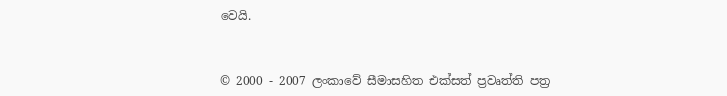වෙයි.


© 2000 - 2007 ලංකාවේ සීමාසහිත එක්සත් ප්‍රවෘත්ති පත්‍ර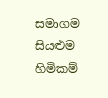සමාගම
සියළුම හිමිකම්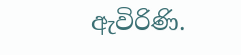ඇවිරිණි.